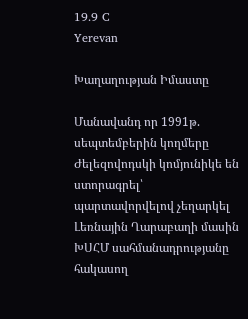19.9 C
Yerevan

Խաղաղության Իմաստը

Մանավանդ որ 1991թ. սեպտեմբերին կողմերը Ժելեզովոդսկի կոմյունիկե են ստորագրել՝ պարտավորվելով չեղարկել Լեռնային Ղարաբաղի մասին ԽՍՀՄ սահմանադրությանը հակասող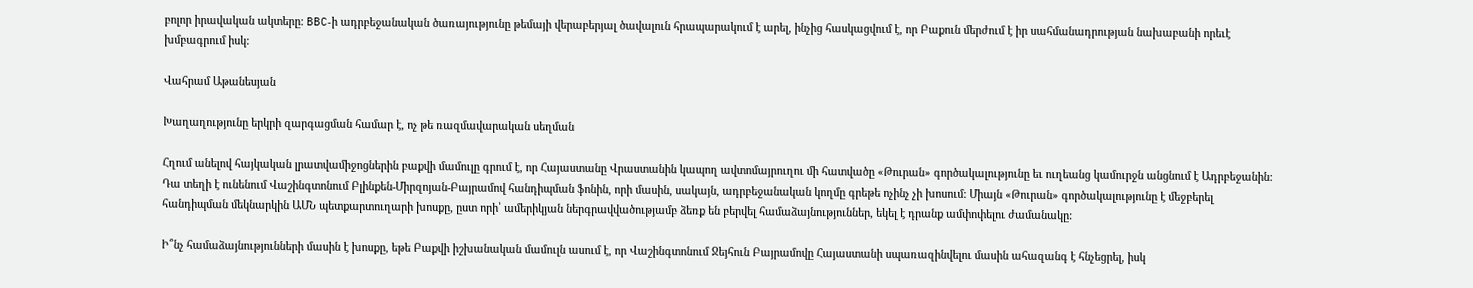բոլոր իրավական ակտերը: BBC‑ի ադրբեջանական ծառայությունը թեմայի վերաբերյալ ծավալուն հրապարակում է արել, ինչից հասկացվում է, որ Բաքուն մերժում է իր սահմանադրության նախաբանի որեւէ խմբագրում իսկ:

Վահրամ Աթանեսյան

Խաղաղությունը երկրի զարգացման համար է, ոչ թե ռազմավարական սեղման

Հղում անելով հայկական լրատվամիջոցներին բաքվի մամուլը գրում է, որ Հայաստանը Վրաստանին կապող ավտոմայրուղու մի հատվածը «Թուրան» գործակալությունը եւ ուղեանց կամուրջն անցնում է Ադրբեջանին: Դա տեղի է ունենում Վաշինգտոնում Բլինքեն-Միրզոյան-Բայրամով հանդիպման ֆոնին, որի մասին, սակայն, ադրբեջանական կողմը գրեթե ոչինչ չի խոսում: Միայն «Թուրան» գործակալությունը է մեջբերել հանդիպման մեկնարկին ԱՄՆ պետքարտուղարի խոսքը, ըստ որի՝ ամերիկյան ներգրավվածությամբ ձեռք են բերվել համաձայնություններ, եկել է դրանք ամփոփելու ժամանակը:

Ի՞նչ համաձայնությունների մասին է խոսքը, եթե Բաքվի իշխանական մամուլն ասում է, որ Վաշինգտոնում Ջեյհուն Բայրամովը Հայաստանի սպառազինվելու մասին ահազանգ է հնչեցրել, իսկ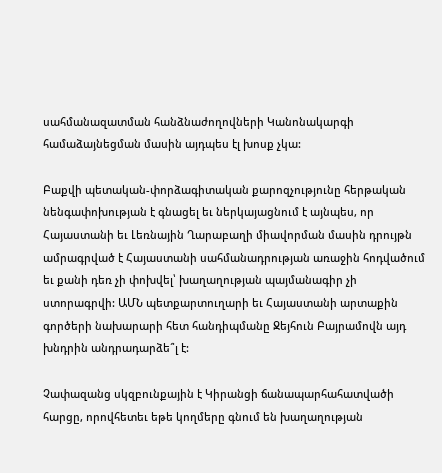սահմանազատման հանձնաժողովների Կանոնակարգի համաձայնեցման մասին այդպես էլ խոսք չկա:

Բաքվի պետական-փորձագիտական քարոզչությունը հերթական նենգափոխության է գնացել եւ ներկայացնում է այնպես, որ Հայաստանի եւ Լեռնային Ղարաբաղի միավորման մասին դրույթն ամրագրված է Հայաստանի սահմանադրության առաջին հոդվածում եւ քանի դեռ չի փոխվել՝ խաղաղության պայմանագիր չի ստորագրվի: ԱՄՆ պետքարտուղարի եւ Հայաստանի արտաքին գործերի նախարարի հետ հանդիպմանը Ջեյհուն Բայրամովն այդ խնդրին անդրադարձե՞լ է:

Չափազանց սկզբունքային է Կիրանցի ճանապարհահատվածի հարցը, որովհետեւ եթե կողմերը գնում են խաղաղության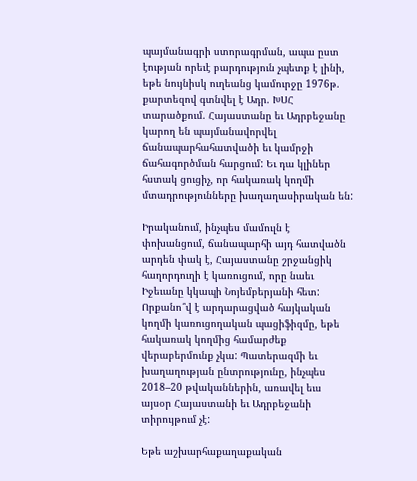պայմանագրի ստորագրման, ապա ըստ էության որեւէ բարդություն չպետք է լինի, եթե նույնիսկ ուղեանց կամուրջը 1976թ. քարտեզով գտնվել է Ադր. ԽՍՀ տարածքում. Հայաստանը եւ Ադրբեջանը կարող են պայմանավորվել ճանապարհահատվածի եւ կամրջի ճահագործման հարցում: Եւ դա կլիներ հստակ ցուցիչ, որ հակառակ կողմի մտադրությունները խաղաղասիրական են:

Իրականում, ինչպես մամուլն է փոխանցում, ճանապարհի այդ հատվածն արդեն փակ է, Հայաստանը շրջանցիկ հաղորդուղի է կառուցում, որը նաեւ Իջեւանը կկապի Նոյեմբերյանի հետ: Որքանո՞վ է արդարացված հայկական կողմի կառուցողական պացիֆիզմը, եթե հակառակ կողմից համարժեք վերաբերմունք չկա: Պատերազմի եւ խաղաղության ընտրությունը, ինչպես 2018–20 թվականներին, առավել եւս այսօր Հայաստանի եւ Ադրբեջանի տիրույթում չէ:

Եթե աշխարհաքաղաքական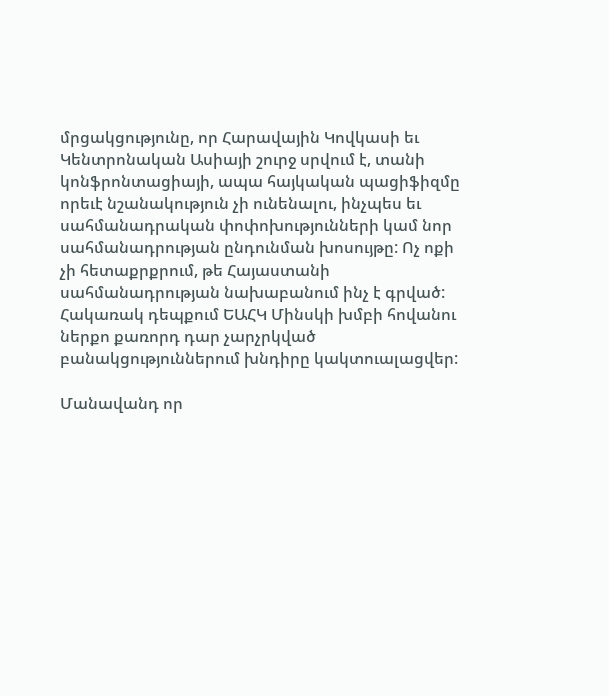մրցակցությունը, որ Հարավային Կովկասի եւ Կենտրոնական Ասիայի շուրջ սրվում է, տանի կոնֆրոնտացիայի, ապա հայկական պացիֆիզմը որեւէ նշանակություն չի ունենալու, ինչպես եւ սահմանադրական փոփոխությունների կամ նոր սահմանադրության ընդունման խոսույթը: Ոչ ոքի չի հետաքրքրում, թե Հայաստանի սահմանադրության նախաբանում ինչ է գրված: Հակառակ դեպքում ԵԱՀԿ Մինսկի խմբի հովանու ներքո քառորդ դար չարչրկված բանակցություններում խնդիրը կակտուալացվեր:

Մանավանդ որ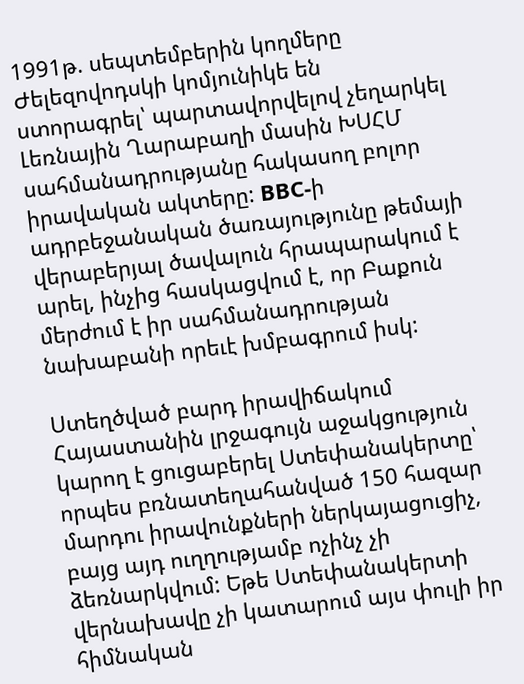1991թ. սեպտեմբերին կողմերը Ժելեզովոդսկի կոմյունիկե են ստորագրել՝ պարտավորվելով չեղարկել Լեռնային Ղարաբաղի մասին ԽՍՀՄ սահմանադրությանը հակասող բոլոր իրավական ակտերը: BBC‑ի ադրբեջանական ծառայությունը թեմայի վերաբերյալ ծավալուն հրապարակում է արել, ինչից հասկացվում է, որ Բաքուն մերժում է իր սահմանադրության նախաբանի որեւէ խմբագրում իսկ:

Ստեղծված բարդ իրավիճակում Հայաստանին լրջագույն աջակցություն կարող է ցուցաբերել Ստեփանակերտը՝ որպես բռնատեղահանված 150 հազար մարդու իրավունքների ներկայացուցիչ, բայց այդ ուղղությամբ ոչինչ չի ձեռնարկվում: Եթե Ստեփանակերտի վերնախավը չի կատարում այս փուլի իր հիմնական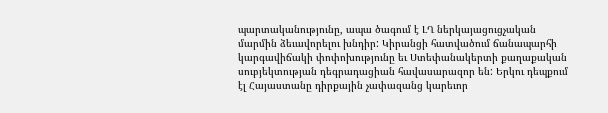պարտականությունը, ապա ծագում է ԼՂ ներկայացուցչական մարմին ձեւավորելու խնդիր: Կիրանցի հատվածում ճանապարհի կարգավիճակի փոփոխությունը եւ Ստեփանակերտի քաղաքական սուբյեկտության դեգրադացիան հավասարազոր են: Երկու դեպքում էլ Հայաստանը դիրքային չափազանց կարեւոր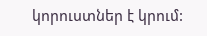կորուստներ է կրում: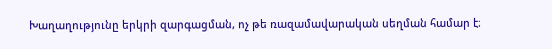Խաղաղությունը երկրի զարգացման, ոչ թե ռազամավարական սեղման համար է։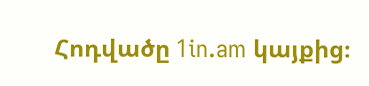Հոդվածը 1in.am կայքից։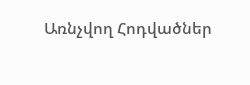Առնչվող Հոդվածներ